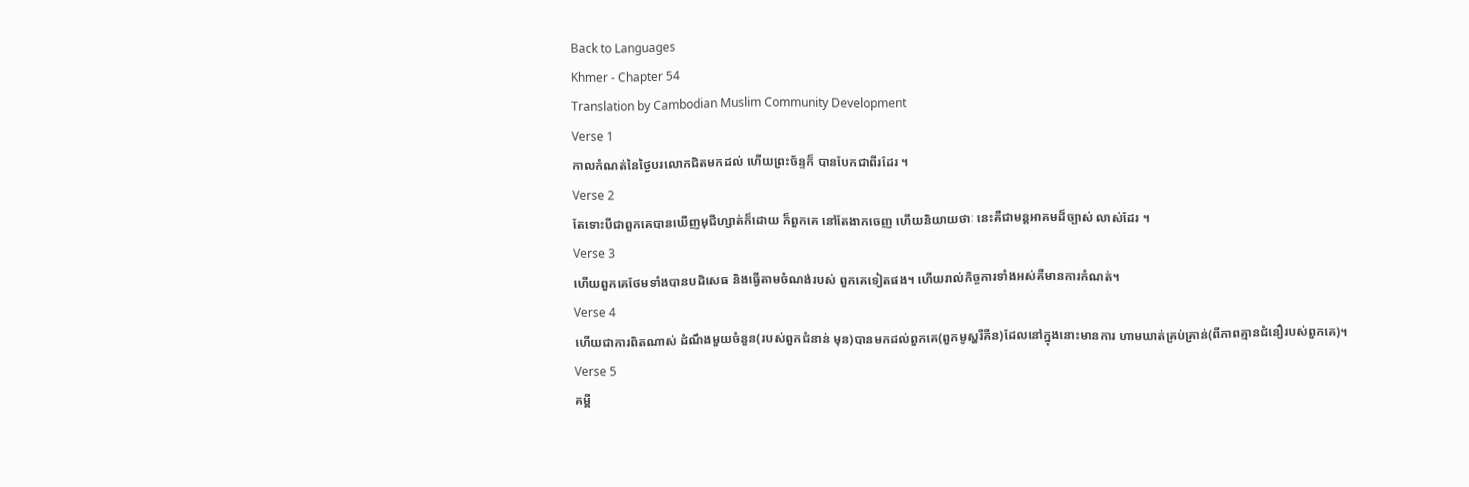Back to Languages
Khmer - Chapter 54
Translation by Cambodian Muslim Community Development
Verse 1
កាលកំណត់នៃថ្ងៃបរលោកជិតមកដល់ ហើយព្រះច័ន្ទក៏ បានបែកជាពីរដែរ ។
Verse 2
តែទោះបីជាពួកគេបានឃើញមុជីហ្សាត់ក៏ដោយ ក៏ពួកគេ នៅតែងាកចេញ ហើយនិយាយថាៈ នេះគឺជាមន្ដអាគមដ៏ច្បាស់ លាស់ដែរ ។
Verse 3
ហើយពួកគេថែមទាំងបានបដិសេធ និងធ្វើតាមចំណង់របស់ ពួកគេទៀតផង។ ហើយរាល់កិច្ចការទាំងអស់គឺមានការកំណត់។
Verse 4
ហើយជាការពិតណាស់ ដំណឹងមួយចំនួន(របស់ពួកជំនាន់ មុន)បានមកដល់ពួកគេ(ពួកមូស្ហរីគីន)ដែលនៅក្នុងនោះមានការ ហាមឃាត់គ្រប់គ្រាន់(ពីភាពគ្មានជំនឿរបស់ពួកគេ)។
Verse 5
គម្ពី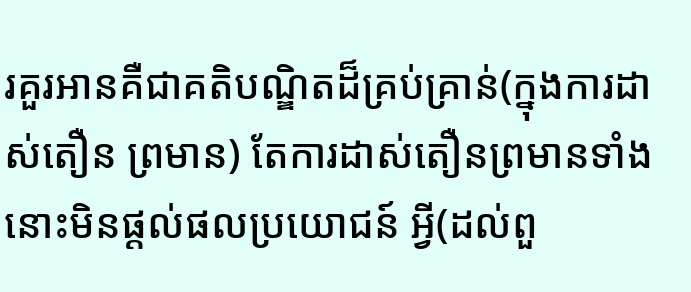រគួរអានគឺជាគតិបណ្ឌិតដ៏គ្រប់គ្រាន់(ក្នុងការដាស់តឿន ព្រមាន) តែការដាស់តឿនព្រមានទាំងនោះមិនផ្ដល់ផលប្រយោជន៍ អ្វី(ដល់ពួ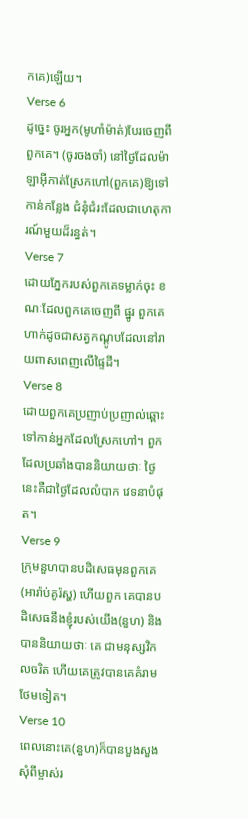កគេ)ឡើយ។
Verse 6
ដូចេ្នះ ចូរអ្នក(មូហាំម៉ាត់)បែរចេញពីពួកគេ។ (ចូរចងចាំ) នៅថ្ងៃដែលម៉ាឡាអ៊ីកាត់ស្រែកហៅ(ពួកគេ)ឱ្យទៅកាន់កន្លែង ជំនុំជំរះដែលជាហេតុការណ៍មួយដ៏រន្ធត់។
Verse 7
ដោយភ្នែករបស់ពួកគេទម្លាក់ចុះ ខណៈដែលពួកគេចេញពី ផ្នូរ ពួកគេហាក់ដូចជាសត្វកណ្ដូបដែលនៅរាយពាសពេញលើផ្ទៃដី។
Verse 8
ដោយពួកគេប្រញាប់ប្រញាល់ឆ្ពោះទៅកាន់អ្នកដែលស្រែកហៅ។ ពួកដែលប្រឆាំងបាននិយាយថាៈ ថ្ងៃនេះគឺជាថ្ងៃដែលលំបាក វេទនាបំផុត។
Verse 9
ក្រុមនួហបានបដិសេធមុនពួកគេ(អារ៉ាប់គូរ៉ស្ហ) ហើយពួក គេបានបដិសេធនឹងខ្ញុំរបស់យើង(នួហ) និងបាននិយាយថាៈ គេ ជាមនុស្សវិកលចរិត ហើយគេត្រូវបានគេគំរាមថែមទៀត។
Verse 10
ពេលនោះគេ(នួហ)ក៏បានបួងសួងសុំពីម្ចាស់រ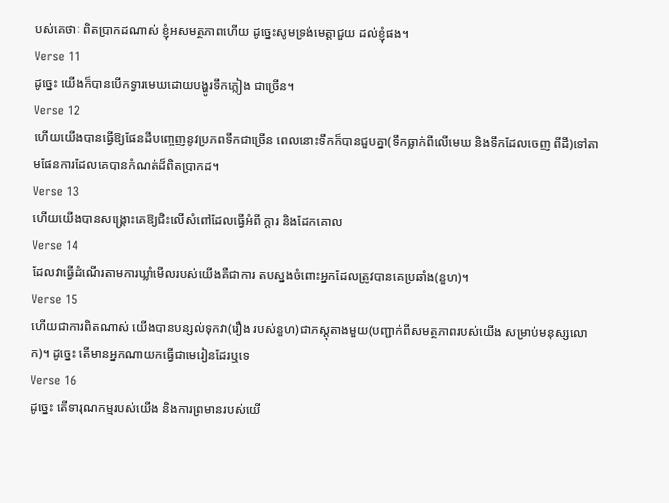បស់គេថាៈ ពិតប្រាកដណាស់ ខ្ញុំអសមត្ថភាពហើយ ដូចេ្នះសូមទ្រង់មេត្ដាជួយ ដល់ខ្ញុំផង។
Verse 11
ដូចេ្នះ យើងក៏បានបើកទ្វារមេឃដោយបង្ហូរទឹកភ្លៀង ជាច្រើន។
Verse 12
ហើយយើងបានធ្វើឱ្យផែនដីបពោ្ចញនូវប្រភពទឹកជាច្រើន ពេលនោះទឹកក៏បានជួបគ្នា(ទឹកធ្លាក់ពីលើមេឃ និងទឹកដែលចេញ ពីដី)ទៅតាមផែនការដែលគេបានកំណត់ដ៏ពិតប្រាកដ។
Verse 13
ហើយយើងបានសង្គ្រោះគេឱ្យជិះលើសំពៅដែលធ្វើអំពី ក្ដារ និងដែកគោល
Verse 14
ដែលវាធ្វើដំណើរតាមការឃ្លាំមើលរបស់យើងគឺជាការ តបស្នងចំពោះអ្នកដែលត្រូវបានគេប្រឆាំង(នួហ)។
Verse 15
ហើយជាការពិតណាស់ យើងបានបន្សល់ទុកវា(រឿង របស់នួហ)ជាភស្ដុតាងមួយ(បញ្ជាក់ពីសមត្ថភាពរបស់យើង សម្រាប់មនុស្សលោក)។ ដូចេ្នះ តើមានអ្នកណាយកធ្វើជាមេរៀនដែរឬទេ
Verse 16
ដូចេ្នះ តើទារុណកម្មរបស់យើង និងការព្រមានរបស់យើ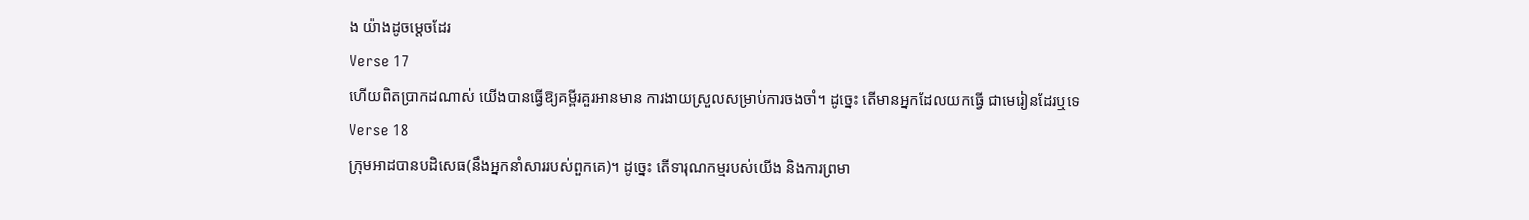ង យ៉ាងដូចមេ្ដចដែរ
Verse 17
ហើយពិតប្រាកដណាស់ យើងបានធ្វើឱ្យគម្ពីរគួរអានមាន ការងាយស្រួលសម្រាប់ការចងចាំ។ ដូចេ្នះ តើមានអ្នកដែលយកធ្វើ ជាមេរៀនដែរឬទេ
Verse 18
ក្រុមអាដបានបដិសេធ(នឹងអ្នកនាំសាររបស់ពួកគេ)។ ដូចេ្នះ តើទារុណកម្មរបស់យើង និងការព្រមា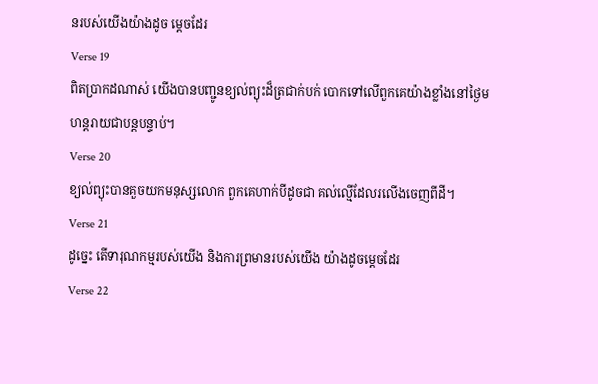នរបស់យើងយ៉ាងដូច មេ្ដចដែរ
Verse 19
ពិតប្រាកដណាស់ យើងបានបញ្ជូនខ្យល់ព្យុះដ៏ត្រជាក់បក់ បោកទៅលើពួកគេយ៉ាងខ្លាំងនៅថ្ងៃមហន្ដរាយជាបន្ដបន្ទាប់។
Verse 20
ខ្យល់ព្យុះបានគួចយកមនុស្សលោក ពួកគេហាក់បីដូចជា គល់ល្មើដែលរលើងចេញពីដី។
Verse 21
ដូចេ្នះ តើទារុណកម្មរបស់យើង និងការព្រមានរបស់យើង យ៉ាងដូចមេ្ដចដែរ
Verse 22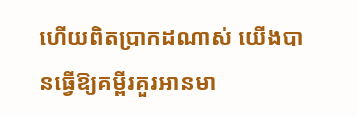ហើយពិតប្រាកដណាស់ យើងបានធ្វើឱ្យគម្ពីរគួរអានមា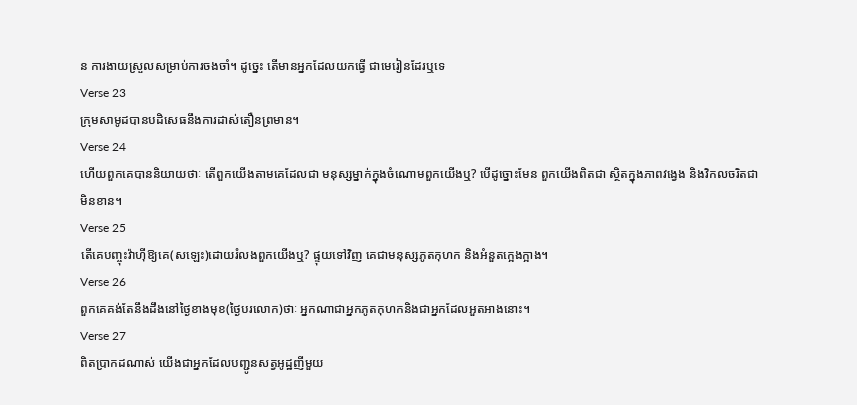ន ការងាយស្រួលសម្រាប់ការចងចាំ។ ដូចេ្នះ តើមានអ្នកដែលយកធ្វើ ជាមេរៀនដែរឬទេ
Verse 23
ក្រុមសាមូដបានបដិសេធនឹងការដាស់តឿនព្រមាន។
Verse 24
ហើយពួកគេបាននិយាយថាៈ តើពួកយើងតាមគេដែលជា មនុស្សម្នាក់ក្នុងចំណោមពួកយើងឬ? បើដូច្នោះមែន ពួកយើងពិតជា ស្ថិតក្នុងភាពវងេ្វង និងវិកលចរិតជាមិនខាន។
Verse 25
តើគេបញ្ចុះវ៉ាហ៊ីឱ្យគេ(សឡេះ)ដោយរំលងពួកយើងឬ? ផ្ទុយទៅវិញ គេជាមនុស្សភូតកុហក និងអំនួតកេ្អងក្អាង។
Verse 26
ពួកគេគង់តែនឹងដឹងនៅថ្ងៃខាងមុខ(ថ្ងៃបរលោក)ថាៈ អ្នកណាជាអ្នកភូតកុហកនិងជាអ្នកដែលអួតអាងនោះ។
Verse 27
ពិតប្រាកដណាស់ យើងជាអ្នកដែលបញ្ជូនសត្វអូដ្ឋញីមួយ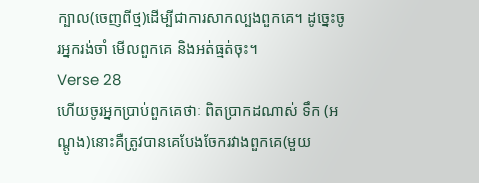ក្បាល(ចេញពីថ្ម)ដើម្បីជាការសាកល្បងពួកគេ។ ដូចេ្នះចូរអ្នករង់ចាំ មើលពួកគេ និងអត់ធ្មត់ចុះ។
Verse 28
ហើយចូរអ្នកប្រាប់ពួកគេថាៈ ពិតប្រាកដណាស់ ទឹក (អណ្ដូង)នោះគឺត្រូវបានគេបែងចែករវាងពួកគេ(មួយ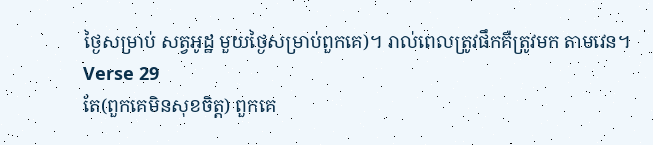ថ្ងៃសម្រាប់ សត្វអូដ្ឋ មួយថ្ងៃសម្រាប់ពួកគេ)។ រាល់ពេលត្រូវផឹកគឺត្រូវមក តាមវេន។
Verse 29
តែ(ពួកគេមិនសុខចិត្ដ) ពួកគេ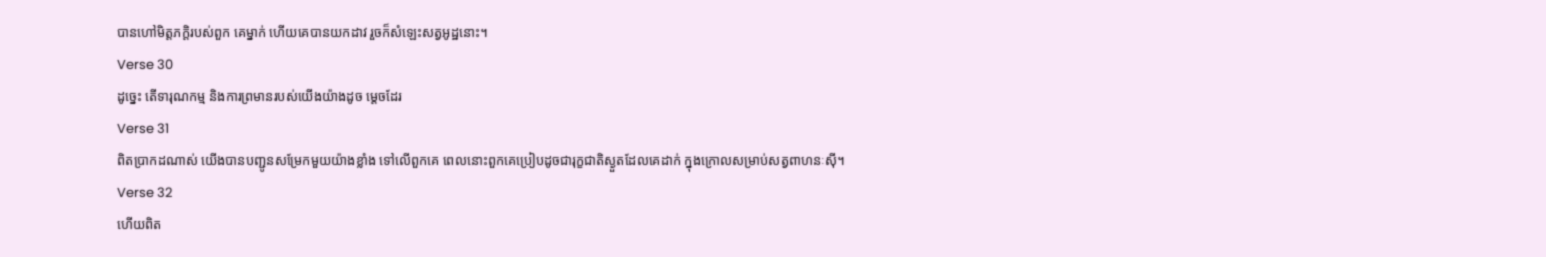បានហៅមិត្ដភក្ដិរបស់ពួក គេម្នាក់ ហើយគេបានយកដាវ រួចក៏សំឡេះសត្វអូដ្ឋនោះ។
Verse 30
ដូចេ្នះ តើទារុណកម្ម និងការព្រមានរបស់យើងយ៉ាងដូច មេ្ដចដែរ
Verse 31
ពិតប្រាកដណាស់ យើងបានបញ្ជូនសម្រែកមួយយ៉ាងខ្លាំង ទៅលើពួកគេ ពេលនោះពួកគេប្រៀបដូចជារុក្ខជាតិស្ងួតដែលគេដាក់ ក្នុងក្រោលសម្រាប់សត្វពាហនៈស៊ី។
Verse 32
ហើយពិត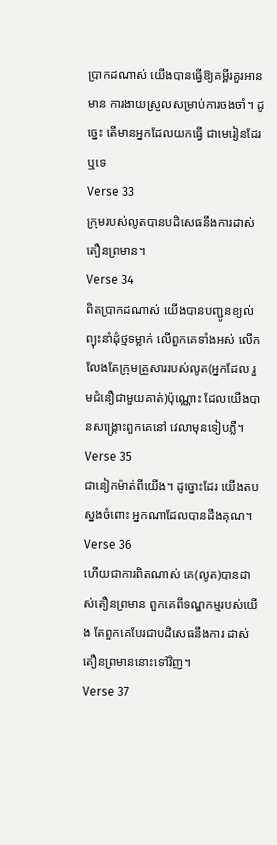ប្រាកដណាស់ យើងបានធ្វើឱ្យគម្ពីរគួរអានមាន ការងាយស្រួលសម្រាប់ការចងចាំ។ ដូចេ្នះ តើមានអ្នកដែលយកធ្វើ ជាមេរៀនដែរឬទេ
Verse 33
ក្រុមរបស់លូតបានបដិសេធនឹងការដាស់តឿនព្រមាន។
Verse 34
ពិតប្រាកដណាស់ យើងបានបញ្ជូនខ្យល់ព្យុះនាំដុំថ្មទម្លាក់ លើពួកគេទាំងអស់ លើកលែងតែក្រុមគ្រួសាររបស់លូត(អ្នកដែល រួមជំនឿជាមួយគាត់)ប៉ុណ្ណោះ ដែលយើងបានសង្គ្រោះពួកគេនៅ វេលាមុនទៀបភ្លឺ។
Verse 35
ជានៀកម៉ាត់ពីយើង។ ដូច្នោះដែរ យើងតបស្នងចំពោះ អ្នកណាដែលបានដឹងគុណ។
Verse 36
ហើយជាការពិតណាស់ គេ(លូត)បានដាស់តឿនព្រមាន ពួកគេពីទណ្ឌកម្មរបស់យើង តែពួកគេបែរជាបដិសេធនឹងការ ដាស់តឿនព្រមាននោះទៅវិញ។
Verse 37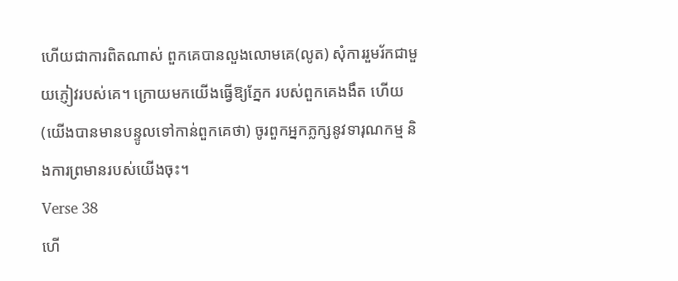ហើយជាការពិតណាស់ ពួកគេបានលួងលោមគេ(លូត) សុំការរួមរ័កជាមួយភ្ញៀវរបស់គេ។ ក្រោយមកយើងធ្វើឱ្យភ្នែក របស់ពួកគេងងឹត ហើយ(យើងបានមានបន្ទូលទៅកាន់ពួកគេថា) ចូរពួកអ្នកភ្លក្សនូវទារុណកម្ម និងការព្រមានរបស់យើងចុះ។
Verse 38
ហើ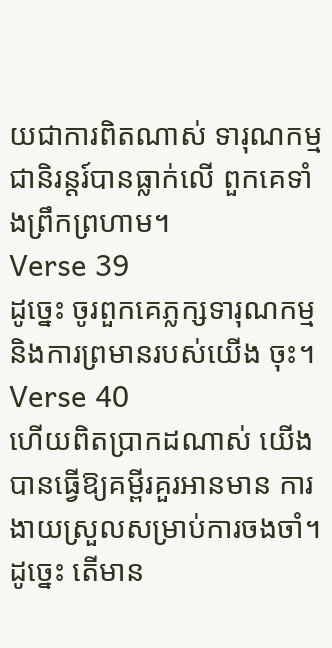យជាការពិតណាស់ ទារុណកម្មជានិរន្ដរ៍បានធ្លាក់លើ ពួកគេទាំងព្រឹកព្រហាម។
Verse 39
ដូចេ្នះ ចូរពួកគេភ្លក្សទារុណកម្ម និងការព្រមានរបស់យើង ចុះ។
Verse 40
ហើយពិតប្រាកដណាស់ យើងបានធ្វើឱ្យគម្ពីរគួរអានមាន ការងាយស្រួលសម្រាប់ការចងចាំ។ ដូចេ្នះ តើមាន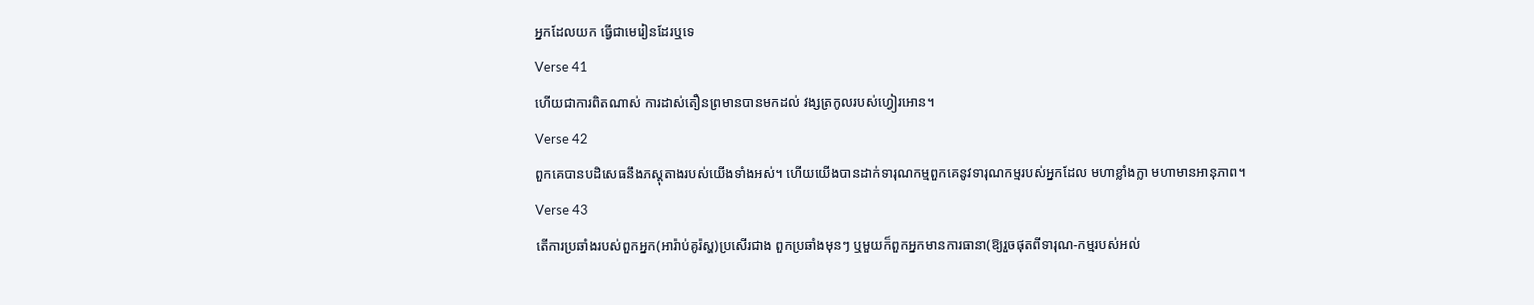អ្នកដែលយក ធ្វើជាមេរៀនដែរឬទេ
Verse 41
ហើយជាការពិតណាស់ ការដាស់តឿនព្រមានបានមកដល់ វង្សត្រកូលរបស់ហ្វៀរអោន។
Verse 42
ពួកគេបានបដិសេធនឹងភស្ដុតាងរបស់យើងទាំងអស់។ ហើយយើងបានដាក់ទារុណកម្មពួកគេនូវទារុណកម្មរបស់អ្នកដែល មហាខ្លាំងក្លា មហាមានអានុភាព។
Verse 43
តើការប្រឆាំងរបស់ពួកអ្នក(អារ៉ាប់គូរ៉ស្ហ)ប្រសើរជាង ពួកប្រឆាំងមុនៗ ឬមួយក៏ពួកអ្នកមានការធានា(ឱ្យរួចផុតពីទារុណ-កម្មរបស់អល់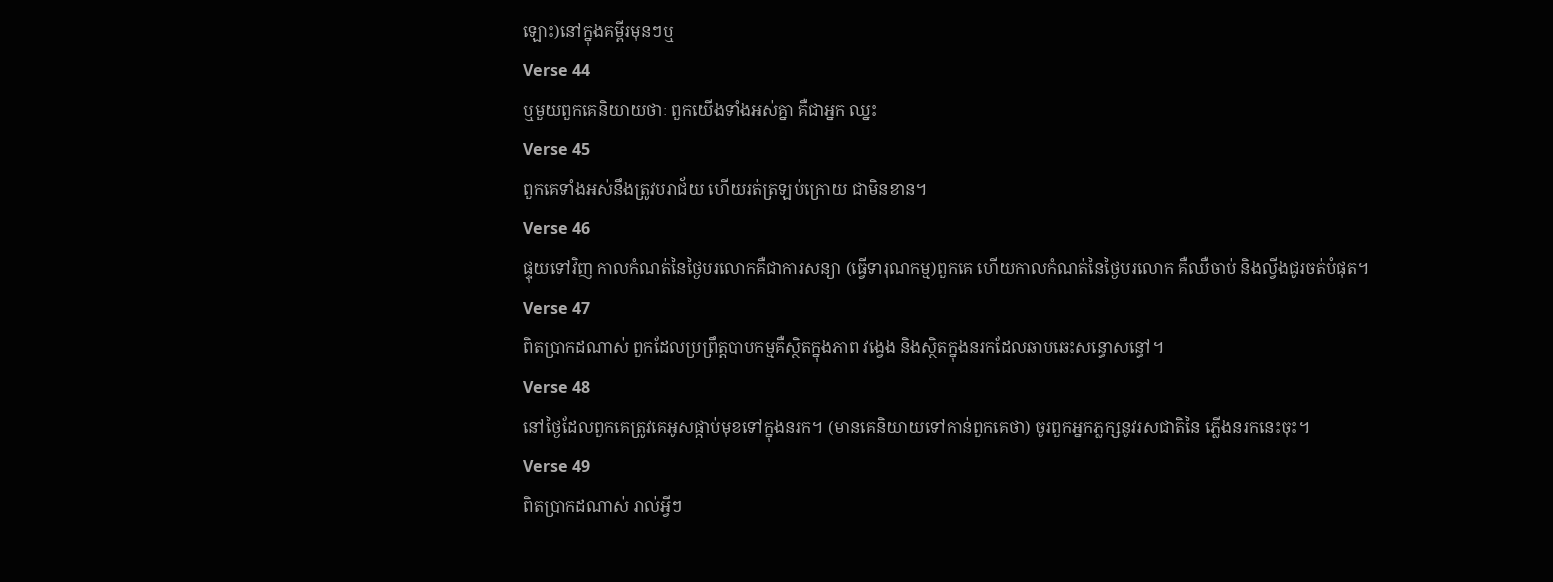ឡោះ)នៅក្នុងគម្ពីរមុនៗឬ
Verse 44
ឬមួយពួកគេនិយាយថាៈ ពួកយើងទាំងអស់គ្នា គឺជាអ្នក ឈ្នះ
Verse 45
ពួកគេទាំងអស់នឹងត្រូវបរាជ័យ ហើយរត់ត្រឡប់ក្រោយ ជាមិនខាន។
Verse 46
ផ្ទុយទៅវិញ កាលកំណត់នៃថ្ងៃបរលោកគឺជាការសន្យា (ធ្វើទារុណកម្ម)ពួកគេ ហើយកាលកំណត់នៃថ្ងៃបរលោក គឺឈឺចាប់ និងល្វីងជូរចត់បំផុត។
Verse 47
ពិតប្រាកដណាស់ ពួកដែលប្រព្រឹត្ដបាបកម្មគឺស្ថិតក្នុងភាព វងេ្វង និងស្ថិតក្នុងនរកដែលឆាបឆេះសន្ធោសន្ធៅ។
Verse 48
នៅថ្ងៃដែលពួកគេត្រូវគេអូសផ្កាប់មុខទៅក្នុងនរក។ (មានគេនិយាយទៅកាន់ពួកគេថា) ចូរពួកអ្នកភ្លក្សនូវរសជាតិនៃ ភ្លើងនរកនេះចុះ។
Verse 49
ពិតប្រាកដណាស់ រាល់អ្វីៗ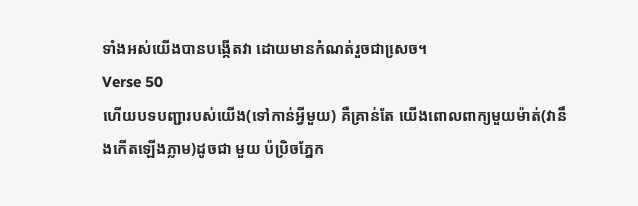ទាំងអស់យើងបានបង្កើតវា ដោយមានកំណត់រួចជាសេ្រច។
Verse 50
ហើយបទបញ្ជារបស់យើង(ទៅកាន់អ្វីមួយ) គឺគ្រាន់តែ យើងពោលពាក្យមួយម៉ាត់(វានឹងកើតឡើងភ្លាម)ដូចជា មួយ ប៉ប្រិចភ្នែក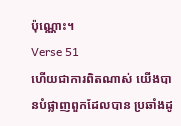ប៉ុណ្ណោះ។
Verse 51
ហើយជាការពិតណាស់ យើងបានបំផ្លាញពួកដែលបាន ប្រឆាំងដូ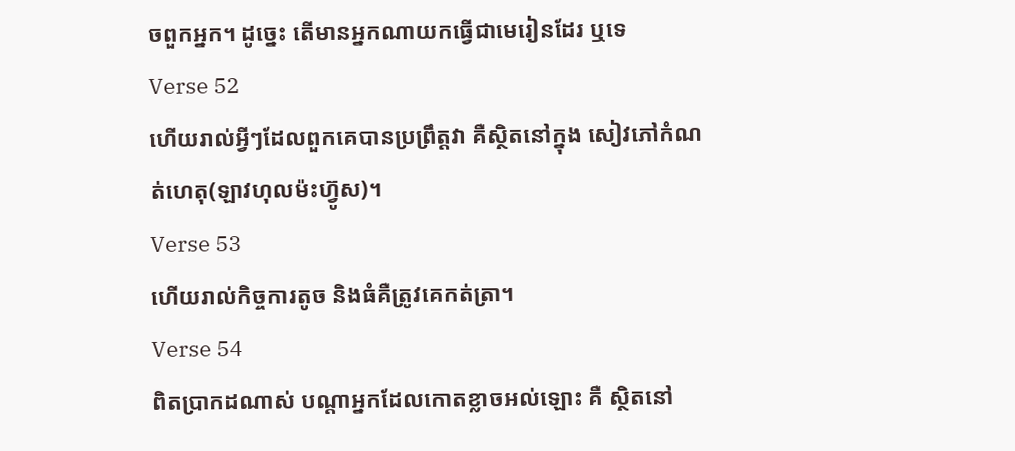ចពួកអ្នក។ ដូចេ្នះ តើមានអ្នកណាយកធ្វើជាមេរៀនដែរ ឬទេ
Verse 52
ហើយរាល់អ្វីៗដែលពួកគេបានប្រព្រឹត្ដវា គឺស្ថិតនៅក្នុង សៀវភៅកំណត់ហេតុ(ឡាវហុលម៉ះហ្វ៊ូស)។
Verse 53
ហើយរាល់កិច្ចការតូច និងធំគឺត្រូវគេកត់ត្រា។
Verse 54
ពិតប្រាកដណាស់ បណ្ដាអ្នកដែលកោតខ្លាចអល់ឡោះ គឺ ស្ថិតនៅ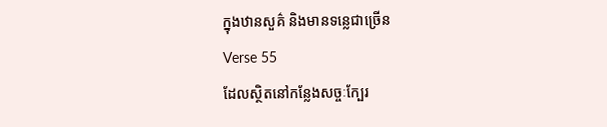ក្នុងឋានសួគ៌ និងមានទនេ្លជាច្រើន
Verse 55
ដែលស្ថិតនៅកន្លែងសច្ចៈក្បែរ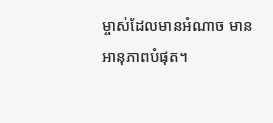ម្ចាស់ដែលមានអំណាច មាន អានុភាពបំផុត។